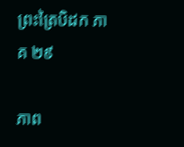ព្រះត្រៃបិដក ភាគ ២៩

ភាព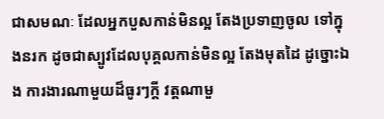ជាសមណៈ ដែលអ្នកបួសកាន់មិនល្អ តែងប្រទាញចូល ទៅក្នុងនរក ដូចជាស្បូវដែលបុគ្គលកាន់មិនល្អ តែងមុតដៃ ដូច្នោះឯង ការងារណាមួយដ៏ធូរៗក្តី វត្តណាមួ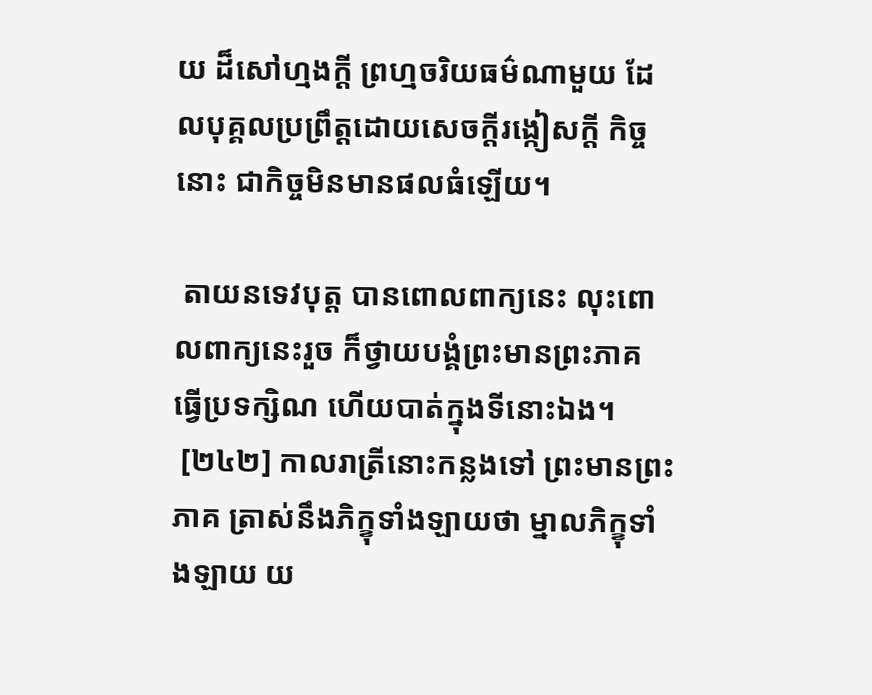យ ដ៏សៅហ្មងក្តី ព្រហ្មចរិយធម៌ណាមួយ ដែលបុគ្គលប្រព្រឹត្តដោយសេចក្តីរង្កៀសក្តី កិច្ចនោះ ជាកិច្ចមិនមានផលធំឡើយ។

 តាយនទេវបុត្ត បានពោលពាក្យនេះ លុះពោលពាក្យនេះរួច ក៏ថ្វាយបង្គំព្រះមានព្រះភាគ ធ្វើប្រទក្សិណ ហើយបាត់ក្នុងទីនោះឯង។
 [២៤២] កាលរាត្រីនោះកន្លងទៅ ព្រះមានព្រះភាគ ត្រាស់នឹងភិក្ខុទាំងឡាយថា ម្នាលភិក្ខុទាំងឡាយ យ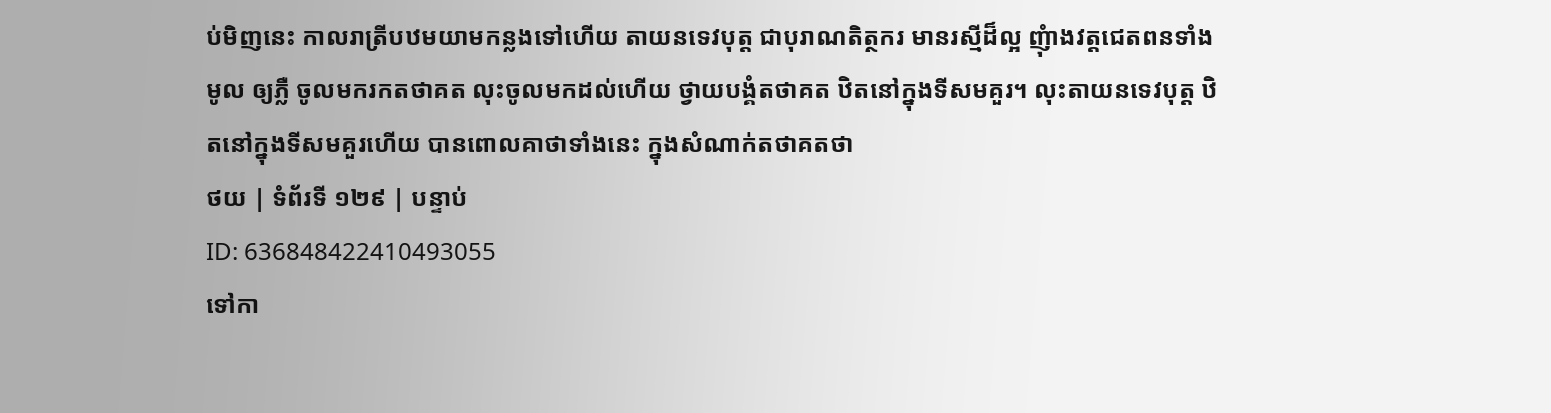ប់មិញនេះ កាលរាត្រីបឋមយាមកន្លងទៅហើយ តាយនទេវបុត្ត ជាបុរាណតិត្ថករ មានរស្មីដ៏ល្អ ញុំាងវត្តជេតពនទាំងមូល ឲ្យភ្លឺ ចូលមករកតថាគត លុះចូលមកដល់ហើយ ថ្វាយបង្គំតថាគត ឋិតនៅក្នុងទីសមគួរ។ លុះតាយនទេវបុត្ត ឋិតនៅក្នុងទីសមគួរហើយ បានពោលគាថាទាំងនេះ ក្នុងសំណាក់តថាគតថា
ថយ | ទំព័រទី ១២៩ | បន្ទាប់
ID: 636848422410493055
ទៅកា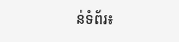ន់ទំព័រ៖